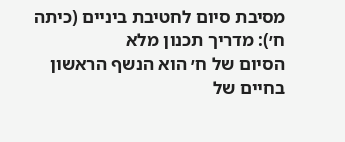מסיבת סיום לחטיבת ביניים (כיתה ח׳): מדריך תכנון מלא
הסיום של ח׳ הוא הנשף הראשון בחיים של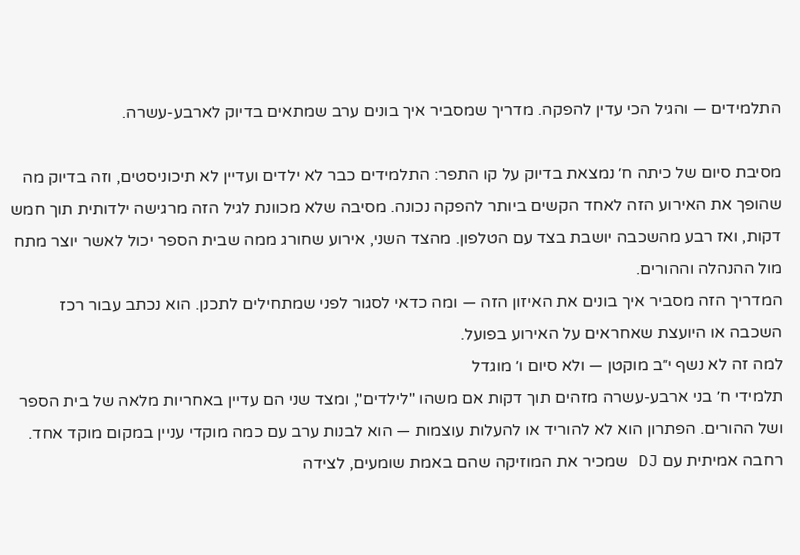התלמידים — והגיל הכי עדין להפקה. מדריך שמסביר איך בונים ערב שמתאים בדיוק לארבע-עשרה.

מסיבת סיום של כיתה ח׳ נמצאת בדיוק על קו התפר: התלמידים כבר לא ילדים ועדיין לא תיכוניסטים, וזה בדיוק מה שהופך את האירוע הזה לאחד הקשים ביותר להפקה נכונה. מסיבה שלא מכוונת לגיל הזה מרגישה ילדותית תוך חמש דקות, ואז רבע מהשכבה יושבת בצד עם הטלפון. מהצד השני, אירוע שחורג ממה שבית הספר יכול לאשר יוצר מתח מול ההנהלה וההורים.
המדריך הזה מסביר איך בונים את האיזון הזה — ומה כדאי לסגור לפני שמתחילים לתכנן. הוא נכתב עבור רכז השכבה או היועצת שאחראים על האירוע בפועל.
למה זה לא נשף י״ב מוקטן — ולא סיום ו׳ מוגדל
תלמידי ח׳ בני ארבע-עשרה מזהים תוך דקות אם משהו "לילדים", ומצד שני הם עדיין באחריות מלאה של בית הספר ושל ההורים. הפתרון הוא לא להוריד או להעלות עוצמות — הוא לבנות ערב עם כמה מוקדי עניין במקום מוקד אחד. רחבה אמיתית עם DJ שמכיר את המוזיקה שהם באמת שומעים, לצידה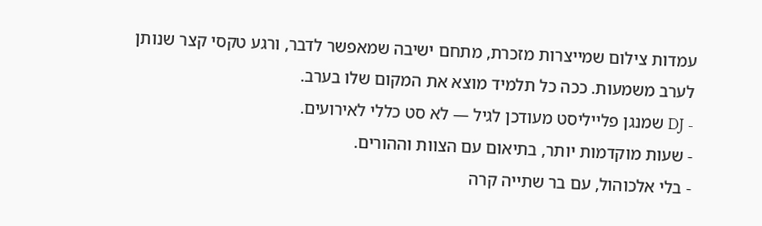עמדות צילום שמייצרות מזכרת, מתחם ישיבה שמאפשר לדבר, ורגע טקסי קצר שנותן לערב משמעות. ככה כל תלמיד מוצא את המקום שלו בערב.
- DJ שמנגן פלייליסט מעודכן לגיל — לא סט כללי לאירועים.
- שעות מוקדמות יותר, בתיאום עם הצוות וההורים.
- בלי אלכוהול, עם בר שתייה קרה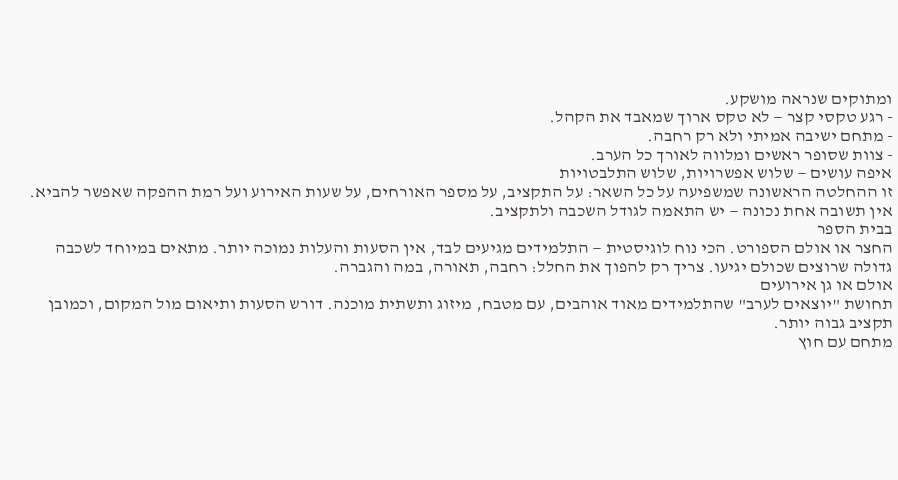ומתוקים שנראה מושקע.
- רגע טקסי קצר — לא טקס ארוך שמאבד את הקהל.
- מתחם ישיבה אמיתי ולא רק רחבה.
- צוות שסופר ראשים ומלווה לאורך כל הערב.
איפה עושים — שלוש אפשרויות, שלוש התלבטויות
זו ההחלטה הראשונה שמשפיעה על כל השאר: על התקציב, על מספר האורחים, על שעות האירוע ועל רמת ההפקה שאפשר להביא. אין תשובה אחת נכונה — יש התאמה לגודל השכבה ולתקציב.
בבית הספר
החצר או אולם הספורט. הכי נוח לוגיסטית — התלמידים מגיעים לבד, אין הסעות והעלות נמוכה יותר. מתאים במיוחד לשכבה גדולה שרוצים שכולם יגיעו. צריך רק להפוך את החלל: רחבה, תאורה, במה והגברה.
אולם או גן אירועים
תחושת "יוצאים לערב" שהתלמידים מאוד אוהבים, עם מטבח, מיזוג ותשתית מוכנה. דורש הסעות ותיאום מול המקום, וכמובן תקציב גבוה יותר.
מתחם עם חוץ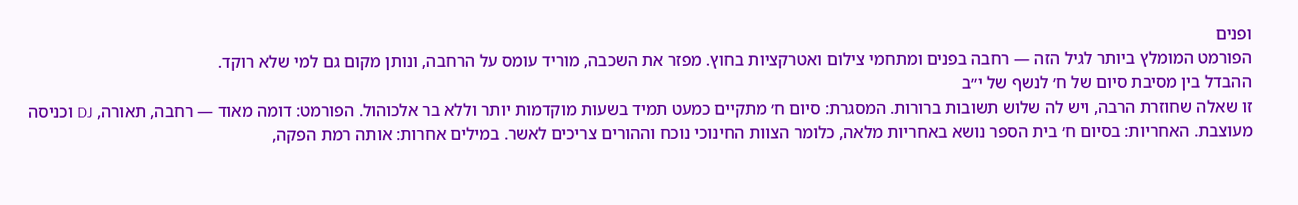ופנים
הפורמט המומלץ ביותר לגיל הזה — רחבה בפנים ומתחמי צילום ואטרקציות בחוץ. מפזר את השכבה, מוריד עומס על הרחבה, ונותן מקום גם למי שלא רוקד.
ההבדל בין מסיבת סיום של ח׳ לנשף של י״ב
זו שאלה שחוזרת הרבה, ויש לה שלוש תשובות ברורות. המסגרת: סיום ח׳ מתקיים כמעט תמיד בשעות מוקדמות יותר וללא בר אלכוהול. הפורמט: דומה מאוד — רחבה, תאורה, DJ וכניסה מעוצבת. האחריות: בסיום ח׳ בית הספר נושא באחריות מלאה, כלומר הצוות החינוכי נוכח וההורים צריכים לאשר. במילים אחרות: אותה רמת הפקה,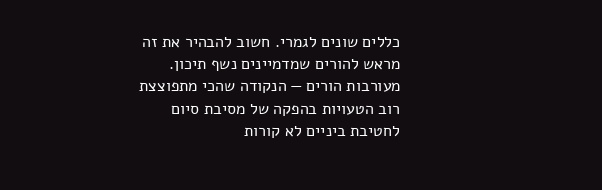כללים שונים לגמרי. חשוב להבהיר את זה מראש להורים שמדמיינים נשף תיכון.
מעורבות הורים — הנקודה שהכי מתפוצצת
רוב הטעויות בהפקה של מסיבת סיום לחטיבת ביניים לא קורות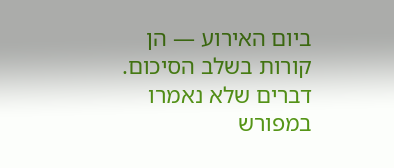ביום האירוע — הן קורות בשלב הסיכום. דברים שלא נאמרו במפורש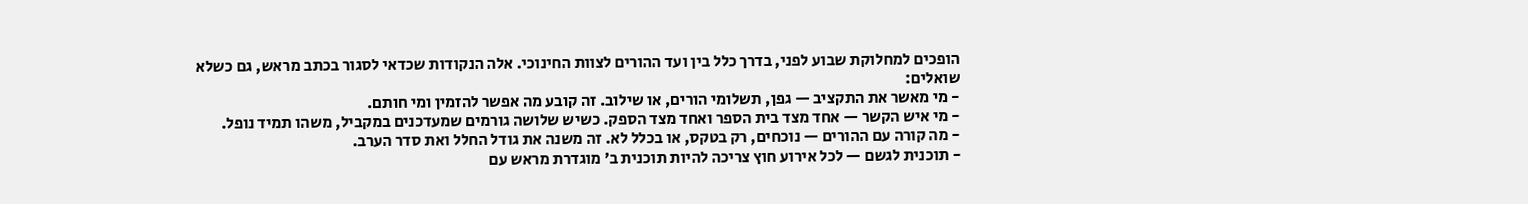הופכים למחלוקת שבוע לפני, בדרך כלל בין ועד ההורים לצוות החינוכי. אלה הנקודות שכדאי לסגור בכתב מראש, גם כשלא שואלים:
- מי מאשר את התקציב — גפן, תשלומי הורים, או שילוב. זה קובע מה אפשר להזמין ומי חותם.
- מי איש הקשר — אחד מצד בית הספר ואחד מצד הספק. כשיש שלושה גורמים שמעדכנים במקביל, משהו תמיד נופל.
- מה קורה עם ההורים — נוכחים, רק בטקס, או בכלל לא. זה משנה את גודל החלל ואת סדר הערב.
- תוכנית לגשם — לכל אירוע חוץ צריכה להיות תוכנית ב׳ מוגדרת מראש עם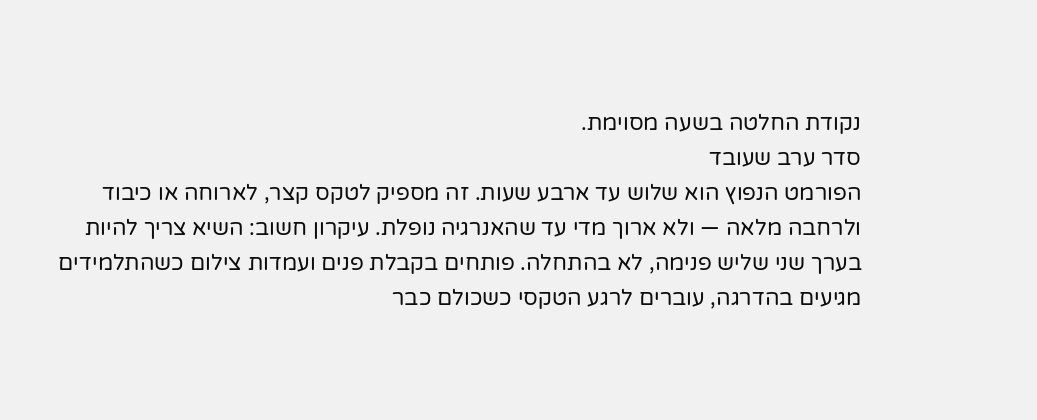נקודת החלטה בשעה מסוימת.
סדר ערב שעובד
הפורמט הנפוץ הוא שלוש עד ארבע שעות. זה מספיק לטקס קצר, לארוחה או כיבוד ולרחבה מלאה — ולא ארוך מדי עד שהאנרגיה נופלת. עיקרון חשוב: השיא צריך להיות בערך שני שליש פנימה, לא בהתחלה. פותחים בקבלת פנים ועמדות צילום כשהתלמידים מגיעים בהדרגה, עוברים לרגע הטקסי כשכולם כבר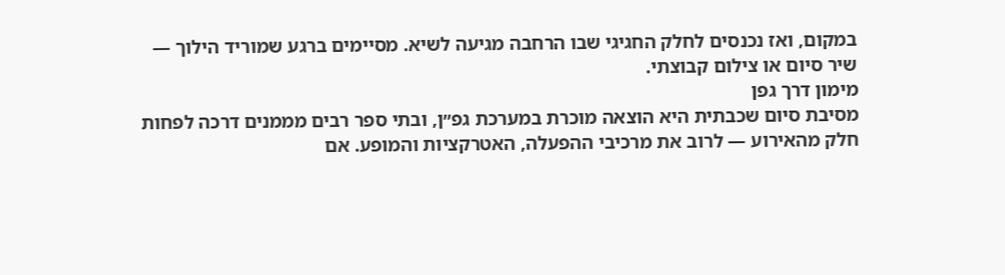במקום, ואז נכנסים לחלק החגיגי שבו הרחבה מגיעה לשיא. מסיימים ברגע שמוריד הילוך — שיר סיום או צילום קבוצתי.
מימון דרך גפן
מסיבת סיום שכבתית היא הוצאה מוכרת במערכת גפ״ן, ובתי ספר רבים מממנים דרכה לפחות חלק מהאירוע — לרוב את מרכיבי ההפעלה, האטרקציות והמופע. אם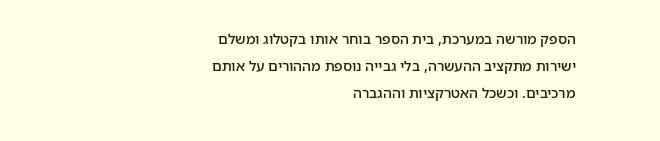הספק מורשה במערכת, בית הספר בוחר אותו בקטלוג ומשלם ישירות מתקציב ההעשרה, בלי גבייה נוספת מההורים על אותם מרכיבים. וכשכל האטרקציות וההגברה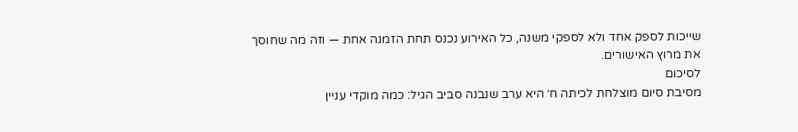שייכות לספק אחד ולא לספקי משנה, כל האירוע נכנס תחת הזמנה אחת — וזה מה שחוסך את מרוץ האישורים.
לסיכום
מסיבת סיום מוצלחת לכיתה ח׳ היא ערב שנבנה סביב הגיל: כמה מוקדי עניין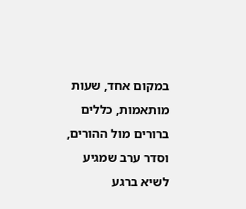במקום אחד, שעות מותאמות, כללים ברורים מול ההורים, וסדר ערב שמגיע לשיא ברגע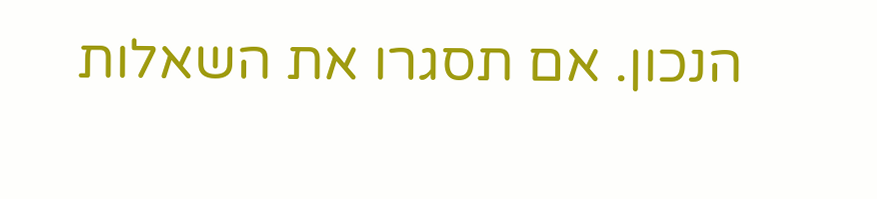הנכון. אם תסגרו את השאלות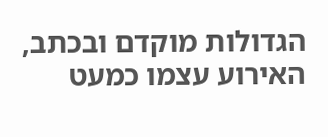הגדולות מוקדם ובכתב, האירוע עצמו כמעט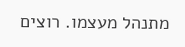מתנהל מעצמו. רוצים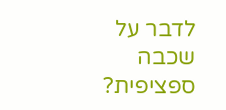לדבר על שכבה ספציפית?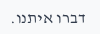דברו איתנו.